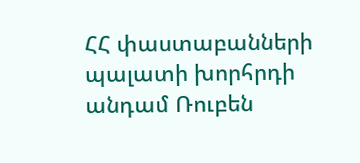ՀՀ փաստաբանների պալատի խորհրդի անդամ Ռուբեն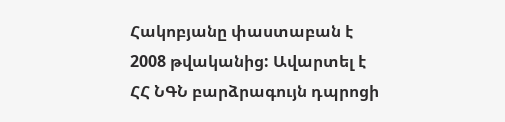Հակոբյանը փաստաբան է 2008 թվականից: Ավարտել է ՀՀ ՆԳՆ բարձրագույն դպրոցի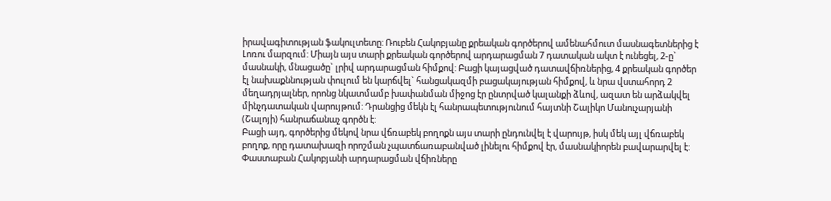իրավագիտության ֆակուլտետը: Ռուբեն Հակոբյանը քրեական գործերով ամենահմուտ մասնագետներից է Լոռու մարզում: Միայն այս տարի քրեական գործերով արդարացման 7 դատական ակտ է ունեցել, 2-ը` մասնակի, մնացածը` լրիվ արդարացման հիմքով: Բացի կայացված դատավճիռներից, 4 քրեական գործեր էլ նախաքննության փուլում են կարճվել` հանցակազմի բացակայության հիմքով, և նրա վստահորդ 2 մեղադրյալներ, որոնց նկատմամբ խափանման միջոց էր ընտրված կալանքի ձևով, ազատ են արձակվել մինչդատական վարույթում: Դրանցից մեկն էլ հանրապետությունում հայտնի Շալիկո Մանուչարյանի (Շալոյի) հանրաճանաչ գործն է:
Բացի այդ, գործերից մեկով նրա վճռաբեկ բողոքն այս տարի ընդունվել է վարույթ, իսկ մեկ այլ վճռաբեկ բողոք, որը դատախազի որոշման չպատճառաբանված լինելու հիմքով էր, մասնակիորեն բավարարվել է:
Փաստաբան Հակոբյանի արդարացման վճիռները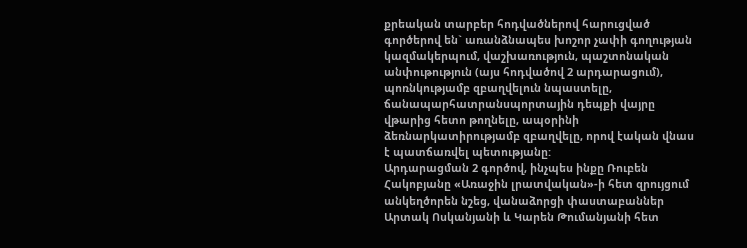քրեական տարբեր հոդվածներով հարուցված գործերով են` առանձնապես խոշոր չափի գողության կազմակերպում, վաշխառություն, պաշտոնական անփութություն (այս հոդվածով 2 արդարացում), պոռնկությամբ զբաղվելուն նպաստելը, ճանապարհատրանսպորտային դեպքի վայրը վթարից հետո թողնելը, ապօրինի ձեռնարկատիրությամբ զբաղվելը, որով էական վնաս է պատճառվել պետությանը:
Արդարացման 2 գործով, ինչպես ինքը Ռուբեն Հակոբյանը «Առաջին լրատվական»-ի հետ զրույցում անկեղծորեն նշեց, վանաձորցի փաստաբաններ Արտակ Ոսկանյանի և Կարեն Թումանյանի հետ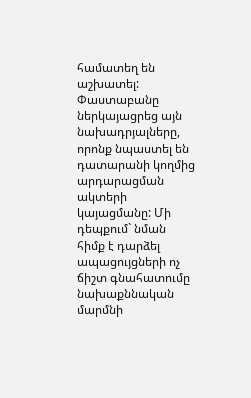համատեղ են աշխատել:
Փաստաբանը ներկայացրեց այն նախադրյալները, որոնք նպաստել են դատարանի կողմից արդարացման ակտերի կայացմանը: Մի դեպքում` նման հիմք է դարձել ապացույցների ոչ ճիշտ գնահատումը նախաքննական մարմնի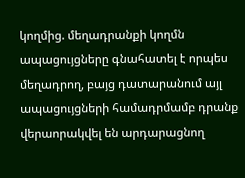կողմից. մեղադրանքի կողմն ապացույցները գնահատել է որպես մեղադրող, բայց դատարանում այլ ապացույցների համադրմամբ դրանք վերաորակվել են արդարացնող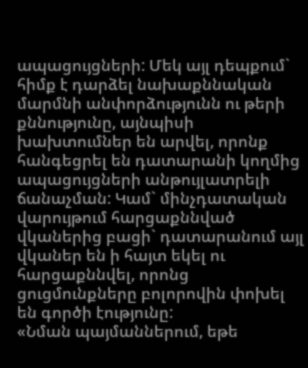ապացույցների: Մեկ այլ դեպքում` հիմք է դարձել նախաքննական մարմնի անփորձությունն ու թերի քննությունը, այնպիսի խախտումներ են արվել, որոնք հանգեցրել են դատարանի կողմից ապացույցների անթույլատրելի ճանաչման: Կամ` մինչդատական վարույթում հարցաքննված վկաներից բացի` դատարանում այլ վկաներ են ի հայտ եկել ու հարցաքննվել, որոնց ցուցմունքները բոլորովին փոխել են գործի էությունը:
«Նման պայմաններում, եթե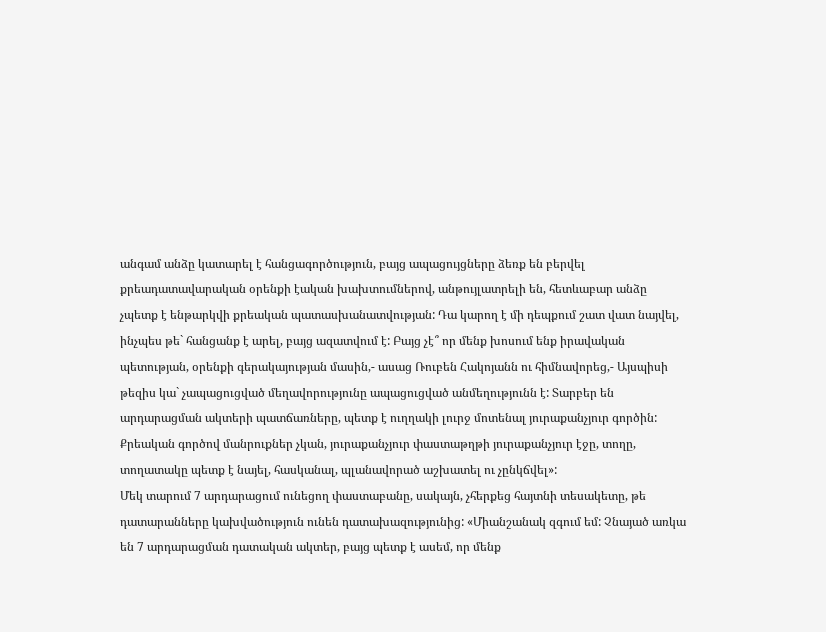անգամ անձը կատարել է հանցագործություն, բայց ապացույցները ձեռք են բերվել քրեադատավարական օրենքի էական խախտումներով, անթույլատրելի են, հետևաբար անձը չպետք է ենթարկվի քրեական պատասխանատվության: Դա կարող է մի դեպքում շատ վատ նայվել, ինչպես թե` հանցանք է արել, բայց ազատվում է: Բայց չէ՞ որ մենք խոսում ենք իրավական պետության, օրենքի գերակայության մասին,- ասաց Ռուբեն Հակոյանն ու հիմնավորեց,- Այսպիսի թեզիս կա` չապացուցված մեղավորությունը ապացուցված անմեղությունն է: Տարբեր են արդարացման ակտերի պատճառները, պետք է ուղղակի լուրջ մոտենալ յուրաքանչյուր գործին: Քրեական գործով մանրուքներ չկան, յուրաքանչյուր փաստաթղթի յուրաքանչյուր էջը, տողը, տողատակը պետք է նայել, հասկանալ, պլանավորած աշխատել ու չընկճվել»:
Մեկ տարում 7 արդարացում ունեցող փաստաբանը, սակայն, չհերքեց հայտնի տեսակետը, թե դատարանները կախվածություն ունեն դատախազությունից: «Միանշանակ զգում եմ: Չնայած առկա են 7 արդարացման դատական ակտեր, բայց պետք է ասեմ, որ մենք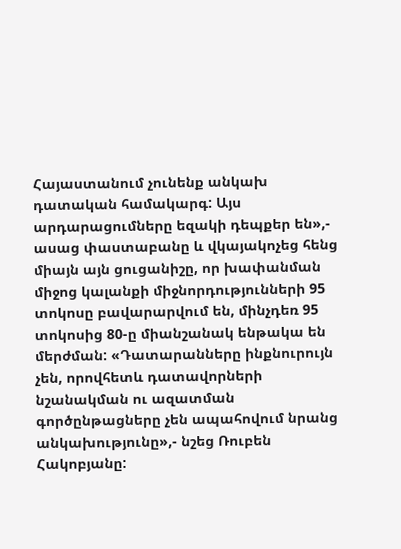Հայաստանում չունենք անկախ դատական համակարգ: Այս արդարացումները եզակի դեպքեր են»,- ասաց փաստաբանը և վկայակոչեց հենց միայն այն ցուցանիշը, որ խափանման միջոց կալանքի միջնորդությունների 95 տոկոսը բավարարվում են, մինչդեռ 95 տոկոսից 80-ը միանշանակ ենթակա են մերժման: «Դատարանները ինքնուրույն չեն, որովհետև դատավորների նշանակման ու ազատման գործընթացները չեն ապահովում նրանց անկախությունը»,- նշեց Ռուբեն Հակոբյանը: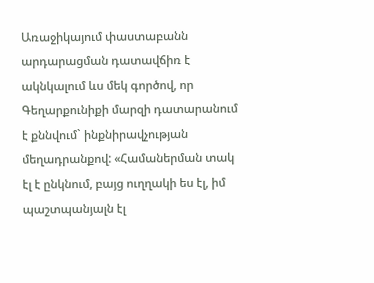Առաջիկայում փաստաբանն արդարացման դատավճիռ է ակնկալում ևս մեկ գործով, որ Գեղարքունիքի մարզի դատարանում է քննվում` ինքնիրավչության մեղադրանքով: «Համաներման տակ էլ է ընկնում, բայց ուղղակի ես էլ, իմ պաշտպանյալն էլ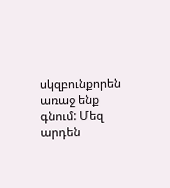սկզբունքորեն առաջ ենք գնում: Մեզ արդեն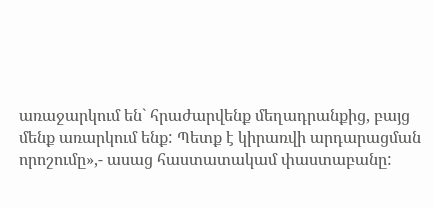առաջարկում են` հրաժարվենք մեղադրանքից, բայց մենք առարկում ենք: Պետք է կիրառվի արդարացման որոշումը»,- ասաց հաստատակամ փաստաբանը: